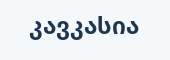კავკასია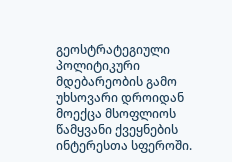გეოსტრატეგიული პოლიტიკური მდებარეობის გამო უხსოვარი დროიდან მოექცა მსოფლიოს წამყვანი ქვეყნების ინტერესთა სფეროში.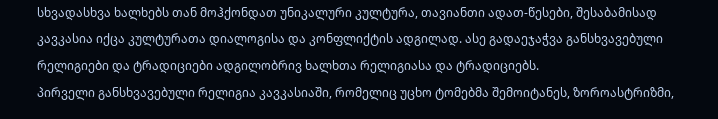სხვადასხვა ხალხებს თან მოჰქონდათ უნიკალური კულტურა, თავიანთი ადათ-წესები, შესაბამისად კავკასია იქცა კულტურათა დიალოგისა და კონფლიქტის ადგილად. ასე გადაეჯაჭვა განსხვავებული რელიგიები და ტრადიციები ადგილობრივ ხალხთა რელიგიასა და ტრადიციებს.
პირველი განსხვავებული რელიგია კავკასიაში, რომელიც უცხო ტომებმა შემოიტანეს, ზოროასტრიზმი,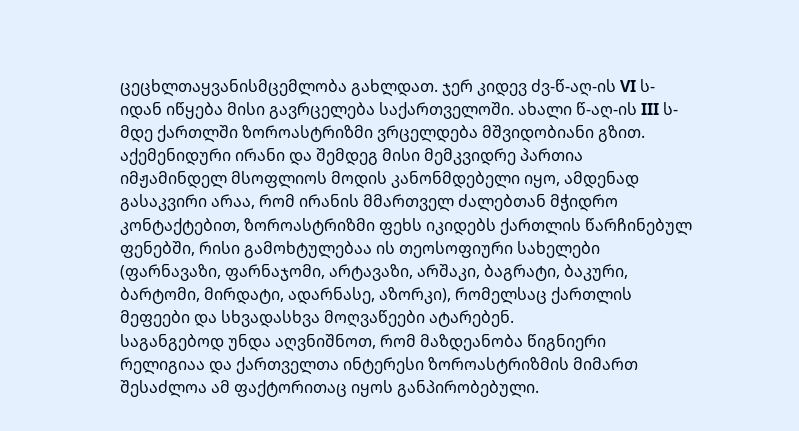ცეცხლთაყვანისმცემლობა გახლდათ. ჯერ კიდევ ძვ-წ-აღ-ის VI ს-იდან იწყება მისი გავრცელება საქართველოში. ახალი წ-აღ-ის III ს-მდე ქართლში ზოროასტრიზმი ვრცელდება მშვიდობიანი გზით.
აქემენიდური ირანი და შემდეგ მისი მემკვიდრე პართია იმჟამინდელ მსოფლიოს მოდის კანონმდებელი იყო, ამდენად გასაკვირი არაა, რომ ირანის მმართველ ძალებთან მჭიდრო კონტაქტებით, ზოროასტრიზმი ფეხს იკიდებს ქართლის წარჩინებულ ფენებში, რისი გამოხტულებაა ის თეოსოფიური სახელები (ფარნავაზი, ფარნაჯომი, არტავაზი, არშაკი, ბაგრატი, ბაკური, ბარტომი, მირდატი, ადარნასე, აზორკი), რომელსაც ქართლის მეფეები და სხვადასხვა მოღვაწეები ატარებენ.
საგანგებოდ უნდა აღვნიშნოთ, რომ მაზდეანობა წიგნიერი რელიგიაა და ქართველთა ინტერესი ზოროასტრიზმის მიმართ შესაძლოა ამ ფაქტორითაც იყოს განპირობებული.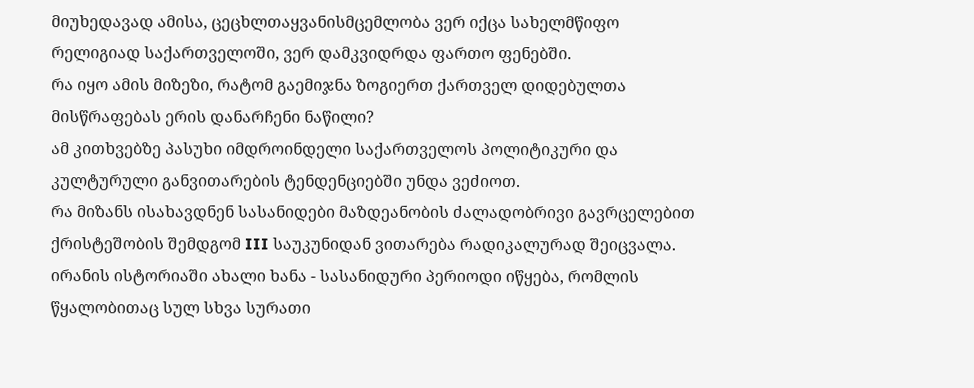მიუხედავად ამისა, ცეცხლთაყვანისმცემლობა ვერ იქცა სახელმწიფო რელიგიად საქართველოში, ვერ დამკვიდრდა ფართო ფენებში.
რა იყო ამის მიზეზი, რატომ გაემიჯნა ზოგიერთ ქართველ დიდებულთა მისწრაფებას ერის დანარჩენი ნაწილი?
ამ კითხვებზე პასუხი იმდროინდელი საქართველოს პოლიტიკური და კულტურული განვითარების ტენდენციებში უნდა ვეძიოთ.
რა მიზანს ისახავდნენ სასანიდები მაზდეანობის ძალადობრივი გავრცელებით
ქრისტეშობის შემდგომ III საუკუნიდან ვითარება რადიკალურად შეიცვალა. ირანის ისტორიაში ახალი ხანა - სასანიდური პერიოდი იწყება, რომლის წყალობითაც სულ სხვა სურათი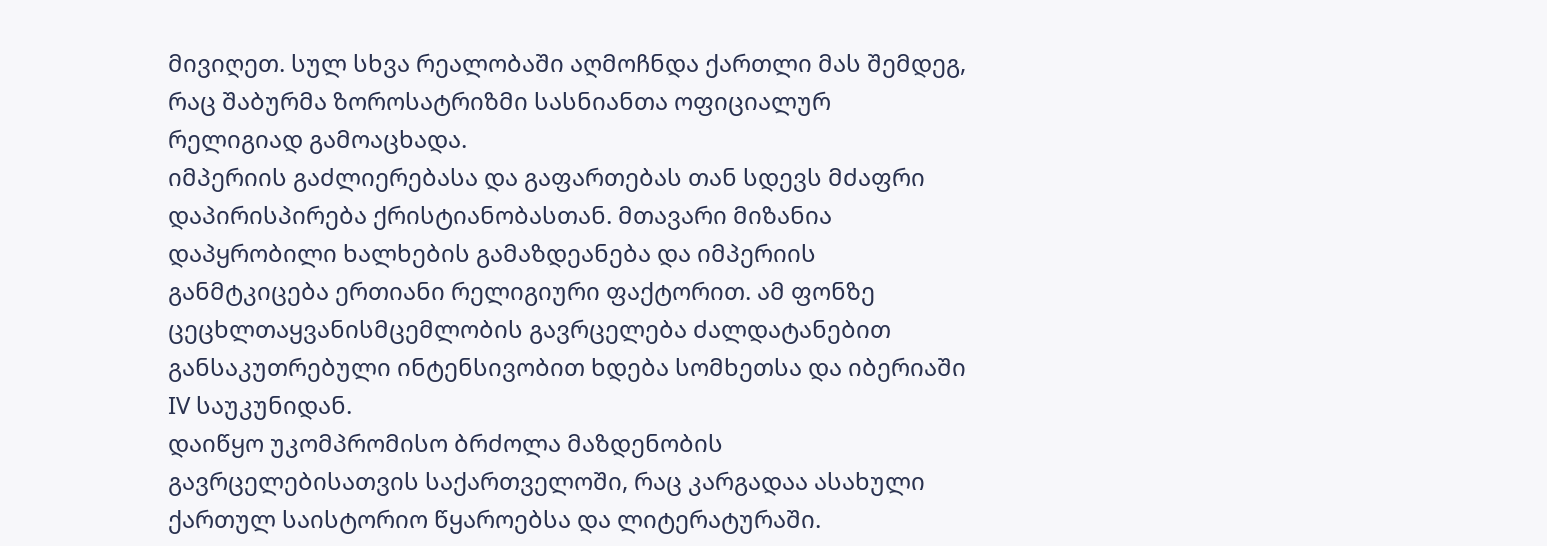მივიღეთ. სულ სხვა რეალობაში აღმოჩნდა ქართლი მას შემდეგ, რაც შაბურმა ზოროსატრიზმი სასნიანთა ოფიციალურ რელიგიად გამოაცხადა.
იმპერიის გაძლიერებასა და გაფართებას თან სდევს მძაფრი დაპირისპირება ქრისტიანობასთან. მთავარი მიზანია დაპყრობილი ხალხების გამაზდეანება და იმპერიის განმტკიცება ერთიანი რელიგიური ფაქტორით. ამ ფონზე ცეცხლთაყვანისმცემლობის გავრცელება ძალდატანებით განსაკუთრებული ინტენსივობით ხდება სომხეთსა და იბერიაში IV საუკუნიდან.
დაიწყო უკომპრომისო ბრძოლა მაზდენობის გავრცელებისათვის საქართველოში, რაც კარგადაა ასახული ქართულ საისტორიო წყაროებსა და ლიტერატურაში.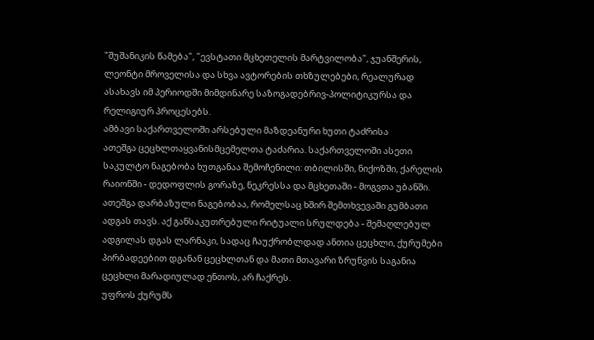"შუშანიკის წამება", "ევსტათი მცხეთელის მარტვილობა", ჯუანშერის, ლეონტი მროველისა და სხვა ავტორების თხზულებები, რეალურად ასახავს იმ პერიოდში მიმდინარე საზოგადებრივ-პოლიტიკურსა და რელიგიურ პროცესებს.
ამბავი საქართველოში არსებული მაზდეანური ხუთი ტაძრისა
ათეშგა ცეცხლთაყვანისმცემელთა ტაძარია. საქართველოში ასეთი საკულტო ნაგებობა ხუთგანაა შემოჩენილი: თბილისში, ნიქოზში, ქარელის რაიონში - დედოფლის გორაზე, ნეკრესსა და მცხეთაში - მოგვთა უბანში.
ათეშგა დარბაზული ნაგებობაა, რომელსაც ხშირ შემთხვევაში გუმბათი ადგას თავს. აქ განსაკუთრებული რიტუალი სრულდება - შემაღლებულ ადგილას დგას ლარნაკი, სადაც ჩაუქრობლდად ანთია ცეცხლი, ქურუმები პირბადეებით დგანან ცეცხლთან და მათი მთავარი ზრუნვის საგანია ცეცხლი მარადიულად ენთოს, არ ჩაქრეს.
უფროს ქურუმს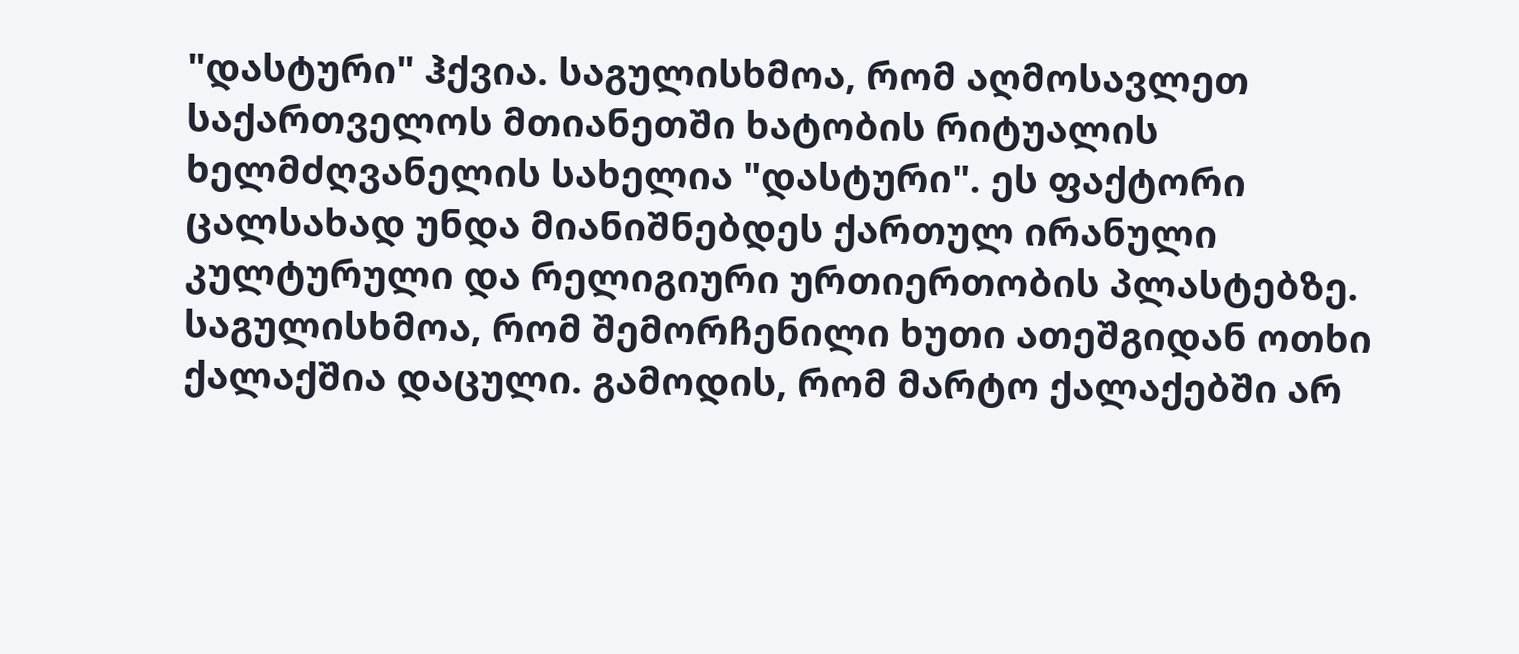"დასტური" ჰქვია. საგულისხმოა, რომ აღმოსავლეთ საქართველოს მთიანეთში ხატობის რიტუალის ხელმძღვანელის სახელია "დასტური". ეს ფაქტორი ცალსახად უნდა მიანიშნებდეს ქართულ ირანული კულტურული და რელიგიური ურთიერთობის პლასტებზე.
საგულისხმოა, რომ შემორჩენილი ხუთი ათეშგიდან ოთხი ქალაქშია დაცული. გამოდის, რომ მარტო ქალაქებში არ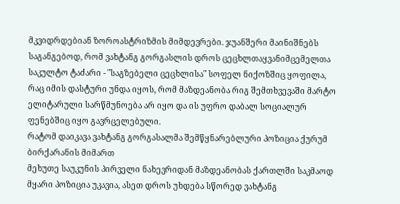მკვიდრდებიან ზოროასტრიზმის მიმდევრები. ჯუანშერი მაინიშნებს საგანგებოდ, რომ ვახტანგ გორგასლის დროს ცეცხლთაყვანიმცემელთა საკულტო ტაძარი - "საგზებელი ცეცხლისა" სოფელ ნიქოზშიც ყოფილა, რაც იმის დასტური უნდა იყოს, რომ მაზდეანობა რიგ შემთხვევაში მარტო ელიტარული სარწმუნოება არ იყო და ის უფრო დაბალ სოციალურ ფენებშიც იყო გავრცელებული.
რატომ დაიკავა ვახტანგ გორგასალმა შემწყნარებლური პოზიცია ქურუმ ბირქარანის მიმართ
მეხუთე საუკუნის პირველი ნახევრიდან მაზდეანობას ქართლში საკმაოდ მყარი პოზიცია უკავია, ასეთ დროს უხდება სწორედ ვახტანგ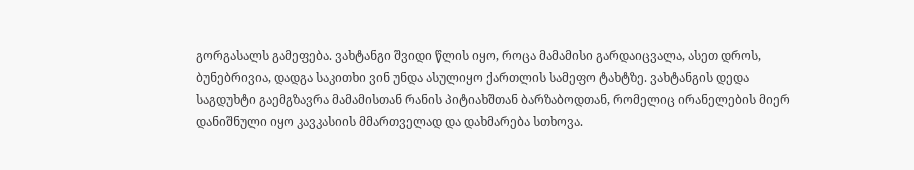გორგასალს გამეფება. ვახტანგი შვიდი წლის იყო, როცა მამამისი გარდაიცვალა, ასეთ დროს, ბუნებრივია, დადგა საკითხი ვინ უნდა ასულიყო ქართლის სამეფო ტახტზე. ვახტანგის დედა საგდუხტი გაემგზავრა მამამისთან რანის პიტიახშთან ბარზაბოდთან, რომელიც ირანელების მიერ დანიშნული იყო კავკასიის მმართველად და დახმარება სთხოვა.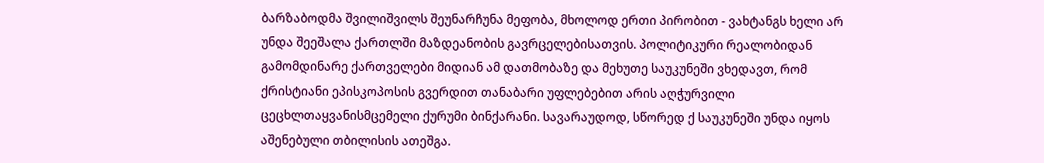ბარზაბოდმა შვილიშვილს შეუნარჩუნა მეფობა, მხოლოდ ერთი პირობით - ვახტანგს ხელი არ უნდა შეეშალა ქართლში მაზდეანობის გავრცელებისათვის. პოლიტიკური რეალობიდან გამომდინარე ქართველები მიდიან ამ დათმობაზე და მეხუთე საუკუნეში ვხედავთ, რომ ქრისტიანი ეპისკოპოსის გვერდით თანაბარი უფლებებით არის აღჭურვილი ცეცხლთაყვანისმცემელი ქურუმი ბინქარანი. სავარაუდოდ, სწორედ ქ საუკუნეში უნდა იყოს აშენებული თბილისის ათეშგა.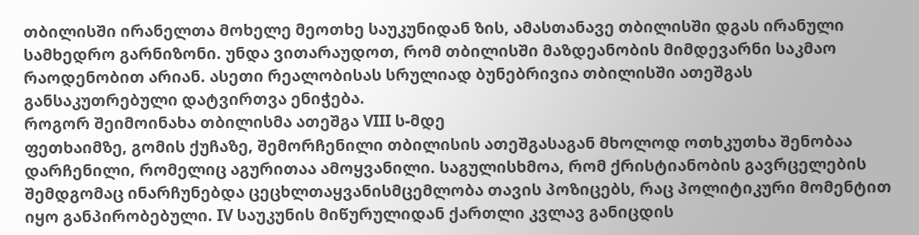თბილისში ირანელთა მოხელე მეოთხე საუკუნიდან ზის, ამასთანავე თბილისში დგას ირანული სამხედრო გარნიზონი. უნდა ვითარაუდოთ, რომ თბილისში მაზდეანობის მიმდევარნი საკმაო რაოდენობით არიან. ასეთი რეალობისას სრულიად ბუნებრივია თბილისში ათეშგას განსაკუთრებული დატვირთვა ენიჭება.
როგორ შეიმოინახა თბილისმა ათეშგა VIII ს-მდე
ფეთხაიმზე, გომის ქუჩაზე, შემორჩენილი თბილისის ათეშგასაგან მხოლოდ ოთხკუთხა შენობაა დარჩენილი, რომელიც აგურითაა ამოყვანილი. საგულისხმოა, რომ ქრისტიანობის გავრცელების შემდგომაც ინარჩუნებდა ცეცხლთაყვანისმცემლობა თავის პოზიცებს, რაც პოლიტიკური მომენტით იყო განპირობებული. IV საუკუნის მიწურულიდან ქართლი კვლავ განიცდის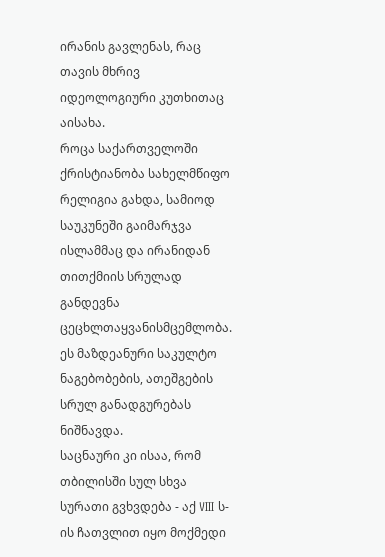ირანის გავლენას, რაც თავის მხრივ იდეოლოგიური კუთხითაც აისახა.
როცა საქართველოში ქრისტიანობა სახელმწიფო რელიგია გახდა, სამიოდ საუკუნეში გაიმარჯვა ისლამმაც და ირანიდან თითქმიის სრულად განდევნა ცეცხლთაყვანისმცემლობა. ეს მაზდეანური საკულტო ნაგებობების, ათეშგების სრულ განადგურებას ნიშნავდა.
საცნაური კი ისაა, რომ თბილისში სულ სხვა სურათი გვხვდება - აქ VIII ს-ის ჩათვლით იყო მოქმედი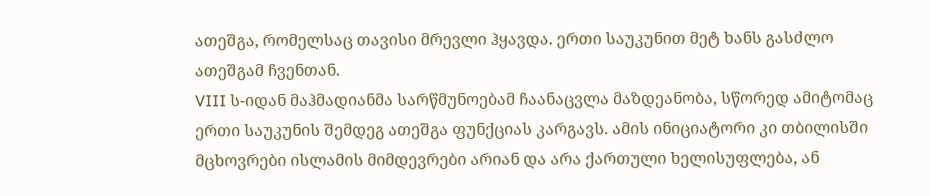ათეშგა, რომელსაც თავისი მრევლი ჰყავდა. ერთი საუკუნით მეტ ხანს გასძლო ათეშგამ ჩვენთან.
VIII ს-იდან მაჰმადიანმა სარწმუნოებამ ჩაანაცვლა მაზდეანობა, სწორედ ამიტომაც ერთი საუკუნის შემდეგ ათეშგა ფუნქციას კარგავს. ამის ინიციატორი კი თბილისში მცხოვრები ისლამის მიმდევრები არიან და არა ქართული ხელისუფლება, ან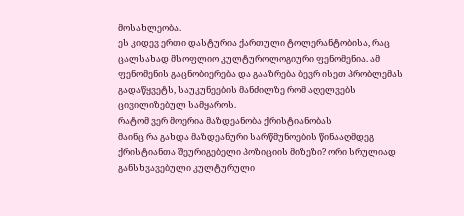მოსახლეობა.
ეს კიდევ ერთი დასტურია ქართული ტოლერანტობისა, რაც ცალსახად მსოფლიო კულტუროლოგიური ფენომენია. ამ ფენომენის გაცნობიერება და გააზრება ბევრ ისეთ პრობლემას გადაწყვეტს, საუკუნეების მანძილზე რომ აღელვებს ცივილიზებულ სამყაროს.
რატომ ვერ მოერია მაზდეანობა ქრისტიანობას
მაინც რა გახდა მაზდეანური სარწმუნოების წინააღმდეგ ქრისტიანთა შეურიგებელი პოზიციის მიზეზი? ორი სრულიად განსხვავებული კულტურული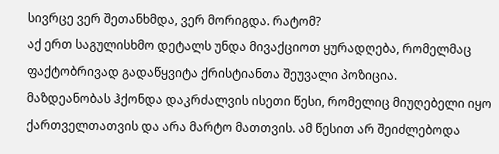სივრცე ვერ შეთანხმდა, ვერ მორიგდა. რატომ?
აქ ერთ საგულისხმო დეტალს უნდა მივაქციოთ ყურადღება, რომელმაც ფაქტობრივად გადაწყვიტა ქრისტიანთა შეუვალი პოზიცია.
მაზდეანობას ჰქონდა დაკრძალვის ისეთი წესი, რომელიც მიუღებელი იყო ქართველთათვის და არა მარტო მათთვის. ამ წესით არ შეიძლებოდა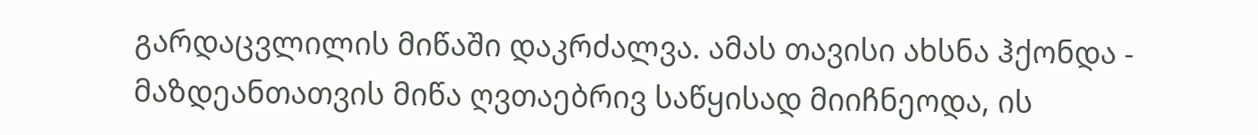გარდაცვლილის მიწაში დაკრძალვა. ამას თავისი ახსნა ჰქონდა - მაზდეანთათვის მიწა ღვთაებრივ საწყისად მიიჩნეოდა, ის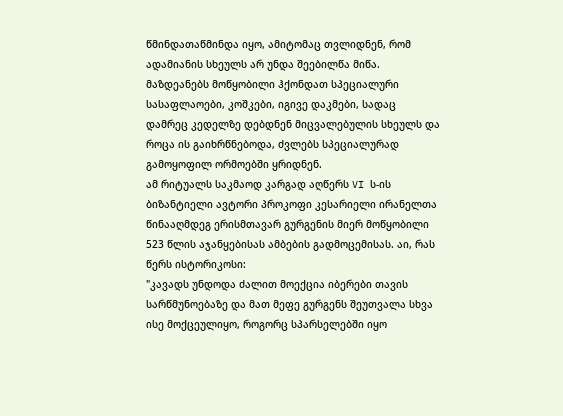წმინდათაწმინდა იყო, ამიტომაც თვლიდნენ, რომ ადამიანის სხეულს არ უნდა შეებილწა მიწა.
მაზდეანებს მოწყობილი ჰქონდათ სპეციალური სასაფლაოები, კოშკები, იგივე დაკმები, სადაც დამრეც კედელზე დებდნენ მიცვალებულის სხეულს და როცა ის გაიხრწნებოდა, ძვლებს სპეციალურად გამოყოფილ ორმოებში ყრიდნენ.
ამ რიტუალს საკმაოდ კარგად აღწერს VI ს-ის ბიზანტიელი ავტორი პროკოფი კესარიელი ირანელთა წინააღმდეგ ერისმთავარ გურგენის მიერ მოწყობილი 523 წლის აჯანყებისას ამბების გადმოცემისას. აი, რას წერს ისტორიკოსი:
"კავადს უნდოდა ძალით მოექცია იბერები თავის სარწმუნოებაზე და მათ მეფე გურგენს შეუთვალა სხვა ისე მოქცეულიყო, როგორც სპარსელებში იყო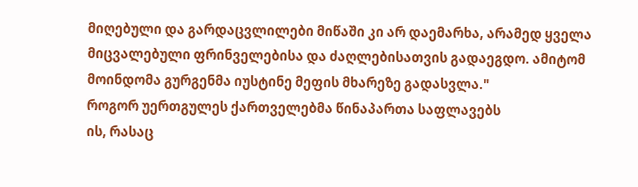მიღებული და გარდაცვლილები მიწაში კი არ დაემარხა, არამედ ყველა მიცვალებული ფრინველებისა და ძაღლებისათვის გადაეგდო. ამიტომ მოინდომა გურგენმა იუსტინე მეფის მხარეზე გადასვლა."
როგორ უერთგულეს ქართველებმა წინაპართა საფლავებს
ის, რასაც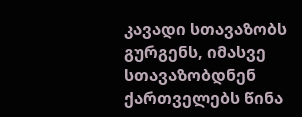კავადი სთავაზობს გურგენს, იმასვე სთავაზობდნენ ქართველებს წინა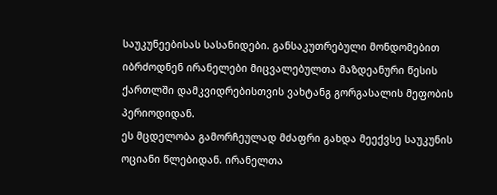საუკუნეებისას სასანიდები. განსაკუთრებული მონდომებით იბრძოდნენ ირანელები მიცვალებულთა მაზდეანური წესის ქართლში დამკვიდრებისთვის ვახტანგ გორგასალის მეფობის პერიოდიდან.
ეს მცდელობა გამორჩეულად მძაფრი გახდა მეექვსე საუკუნის ოციანი წლებიდან. ირანელთა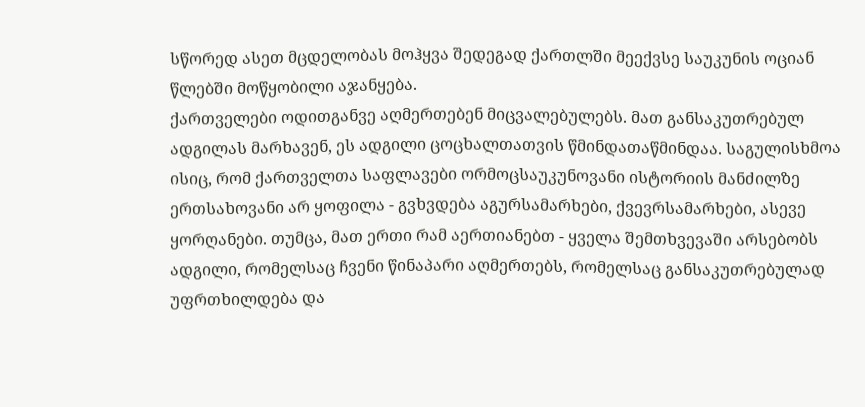სწორედ ასეთ მცდელობას მოჰყვა შედეგად ქართლში მეექვსე საუკუნის ოციან წლებში მოწყობილი აჯანყება.
ქართველები ოდითგანვე აღმერთებენ მიცვალებულებს. მათ განსაკუთრებულ ადგილას მარხავენ, ეს ადგილი ცოცხალთათვის წმინდათაწმინდაა. საგულისხმოა ისიც, რომ ქართველთა საფლავები ორმოცსაუკუნოვანი ისტორიის მანძილზე ერთსახოვანი არ ყოფილა - გვხვდება აგურსამარხები, ქვევრსამარხები, ასევე ყორღანები. თუმცა, მათ ერთი რამ აერთიანებთ - ყველა შემთხვევაში არსებობს ადგილი, რომელსაც ჩვენი წინაპარი აღმერთებს, რომელსაც განსაკუთრებულად უფრთხილდება და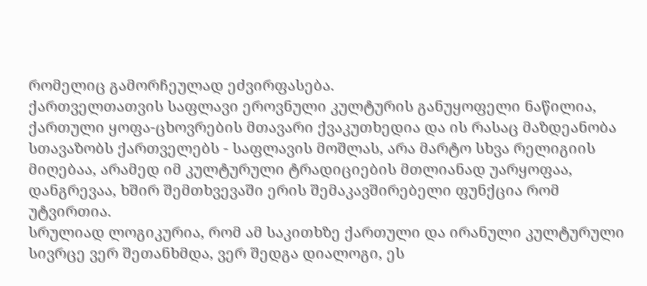რომელიც გამორჩეულად ეძვირფასება.
ქართველთათვის საფლავი ეროვნული კულტურის განუყოფელი ნაწილია, ქართული ყოფა-ცხოვრების მთავარი ქვაკუთხედია და ის რასაც მაზდეანობა სთავაზობს ქართველებს - საფლავის მოშლას, არა მარტო სხვა რელიგიის მიღებაა, არამედ იმ კულტურული ტრადიციების მთლიანად უარყოფაა, დანგრევაა, ხშირ შემთხვევაში ერის შემაკავშირებელი ფუნქცია რომ უტვირთია.
სრულიად ლოგიკურია, რომ ამ საკითხზე ქართული და ირანული კულტურული სივრცე ვერ შეთანხმდა, ვერ შედგა დიალოგი, ეს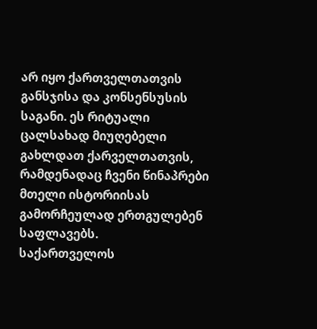არ იყო ქართველთათვის განსჯისა და კონსენსუსის საგანი. ეს რიტუალი ცალსახად მიუღებელი გახლდათ ქარველთათვის, რამდენადაც ჩვენი წინაპრები მთელი ისტორიისას გამორჩეულად ერთგულებენ საფლავებს.
საქართველოს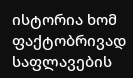ისტორია ხომ ფაქტობრივად საფლავების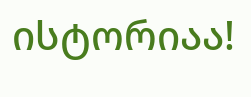ისტორიაა!